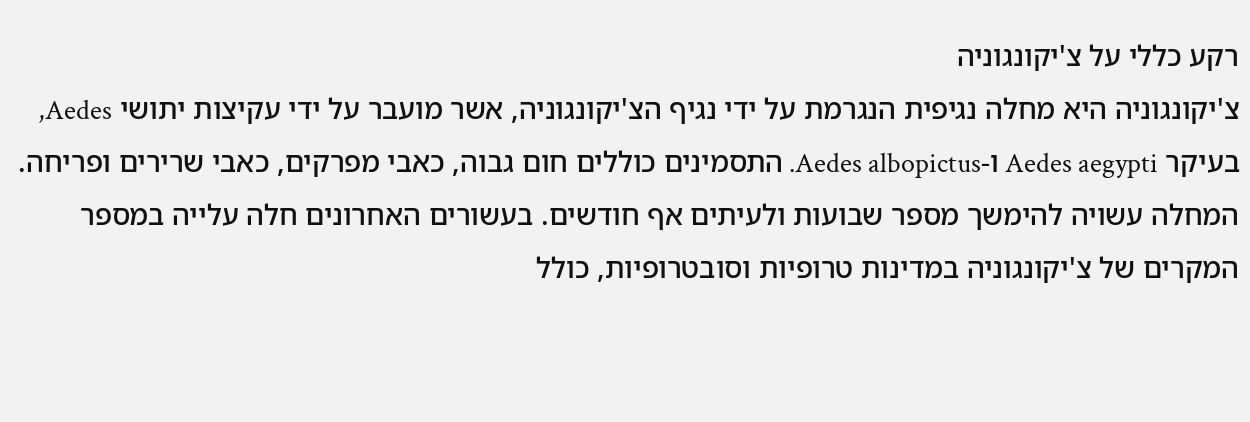רקע כללי על צ'יקונגוניה
צ'יקונגוניה היא מחלה נגיפית הנגרמת על ידי נגיף הצ'יקונגוניה, אשר מועבר על ידי עקיצות יתושי Aedes, בעיקר Aedes aegypti ו-Aedes albopictus. התסמינים כוללים חום גבוה, כאבי מפרקים, כאבי שרירים ופריחה. המחלה עשויה להימשך מספר שבועות ולעיתים אף חודשים. בעשורים האחרונים חלה עלייה במספר המקרים של צ'יקונגוניה במדינות טרופיות וסובטרופיות, כולל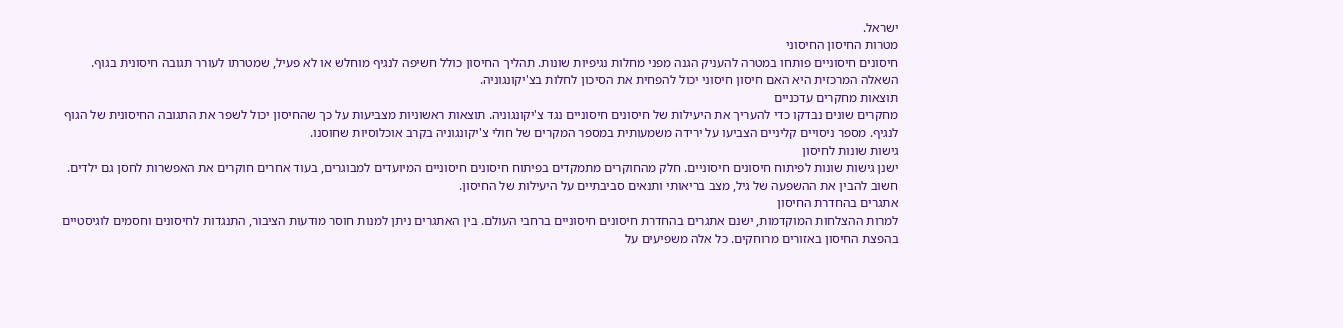ישראל.
מטרות החיסון החיסוני
חיסונים חיסוניים פותחו במטרה להעניק הגנה מפני מחלות נגיפיות שונות. תהליך החיסון כולל חשיפה לנגיף מוחלש או לא פעיל, שמטרתו לעורר תגובה חיסונית בגוף. השאלה המרכזית היא האם חיסון חיסוני יכול להפחית את הסיכון לחלות בצ'יקונגוניה.
תוצאות מחקרים עדכניים
מחקרים שונים נבדקו כדי להעריך את היעילות של חיסונים חיסוניים נגד צ'יקונגוניה. תוצאות ראשוניות מצביעות על כך שהחיסון יכול לשפר את התגובה החיסונית של הגוף לנגיף. מספר ניסויים קליניים הצביעו על ירידה משמעותית במספר המקרים של חולי צ'יקונגוניה בקרב אוכלוסיות שחוסנו.
גישות שונות לחיסון
ישנן גישות שונות לפיתוח חיסונים חיסוניים. חלק מהחוקרים מתמקדים בפיתוח חיסונים חיסוניים המיועדים למבוגרים, בעוד אחרים חוקרים את האפשרות לחסן גם ילדים. חשוב להבין את ההשפעה של גיל, מצב בריאותי ותנאים סביבתיים על היעילות של החיסון.
אתגרים בהחדרת החיסון
למרות ההצלחות המוקדמות, ישנם אתגרים בהחדרת חיסונים חיסוניים ברחבי העולם. בין האתגרים ניתן למנות חוסר מודעות הציבור, התנגדות לחיסונים וחסמים לוגיסטיים בהפצת החיסון באזורים מרוחקים. כל אלה משפיעים על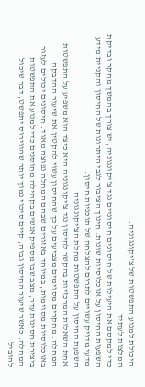היכולת למנוע התפשטות של צ'יקונגוניה.
המלצות לעתיד
כדי למקסם את היעילות של חיסונים חיסוניים נגד צ'יקונגוניה, יש צורך בהמשך מחקר ובדיקת השפעות החיסון על אוכלוסיות שונות. חינוך הציבור לגבי היתרונות של החיסון והקניית מידע מדעי מדויק עשויים לתרום להצלחה של תוכניות חיסון.
השפעת החיסון על התפשטות מחלת הצ'יקונגוניה
אחת השאלות המרכזיות בהקשר לחיסון נגד צ'יקונגוניה היא כיצד הוא משפיע על התפשטות המחלה. מחקרים מסוימים מצביעים על כך שהחיסון עשוי להקטין את שיעור ההדבקה באוכלוסיות מסוימות, במיוחד באזורים שבהם המחלה נפוצה מאוד. חיסונים יכולים לעזור ביצירת חסינות עדר, מצב שבו מספיק אנשים בקהילה מחוסנים כדי למנוע את התפשטות המחלה. כאשר שיעור החיסון גבוה, קיים סיכוי נמוך יותר שהווירוס יתפשט, דבר שיכול להוביל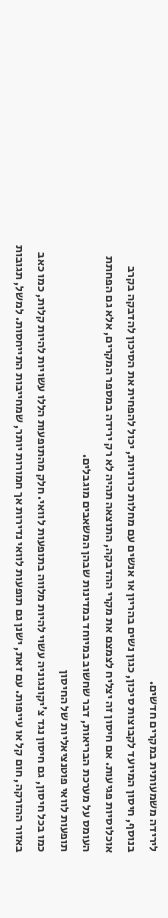לירידה משמעותית במקרים חדשים.
בנוסף, חיסון המיועד לקבוצות סיכון, כגון נשים בהריון או אנשים עם מחלות כרוניות, יכול להפחית את הסיכון להדבקה בקרב אוכלוסיות פגיעות. אם חיסון זה יצליח לצמצם את מקרי ההדבקה, התוצאה תהיה לא רק ירידה במספר המקרים, אלא גם הפחתת העומס על מערכת הבריאות, דבר שחשוב במיוחד במדינות שבהן המשאבים מוגבלים.
תופעות לוואי פוטנציאליות של החיסון
כמו בכל חיסון, גם חיסון נגד צ'יקונגוניה עשוי להיות מלווה בתופעות לוואי. חלק מהתופעות הללו עשויות להיות קלות, כמו כאב באזור ההזרקה, חום קל או עייפות. עם זאת, ישנן גם תופעות לוואי נדירות אך חמורות יותר, שמחייבות התייחסות. למשל, תגובות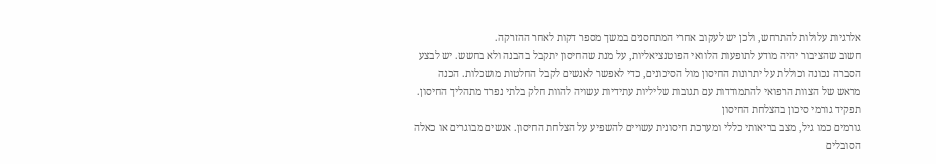אלרגיות עלולות להתרחש, ולכן יש לעקוב אחרי המתחסנים במשך מספר דקות לאחר ההזרקה.
חשוב שהציבור יהיה מודע לתופעות הלוואי הפוטנציאליות, על מנת שהחיסון יתקבל בהבנה ולא בחשש. יש לבצע הסברה נכונה וכוללת על יתרונות החיסון מול הסיכונים, כדי לאפשר לאנשים לקבל החלטות מושכלות. הכנה מראש של הצוות הרפואי להתמודדות עם תגובות שליליות עתידיות עשויה להוות חלק בלתי נפרד מתהליך החיסון.
תפקיד גורמי סיכון בהצלחת החיסון
גורמים כמו גיל, מצב בריאותי כללי ומערכת חיסונית עשויים להשפיע על הצלחת החיסון. אנשים מבוגרים או כאלה הסובלים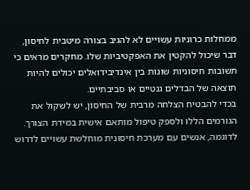ממחלות כרוניות עשויים לא להגיב בצורה מיטבית לחיסון, דבר שיכול להקטין את האפקטיביות שלו. מחקרים מראים כי תשובות חיסוניות שונות בין אינדיבידואלים יכולים להיות תוצאה של הבדלים גנטיים או סביבתיים.
בכדי להבטיח הצלחה מרבית של החיסון, יש לשקול את הגורמים הללו ולספק טיפול מותאם אישית במידת הצורך. לדוגמה, אנשים עם מערכת חיסונית מוחלשת עשויים לדרוש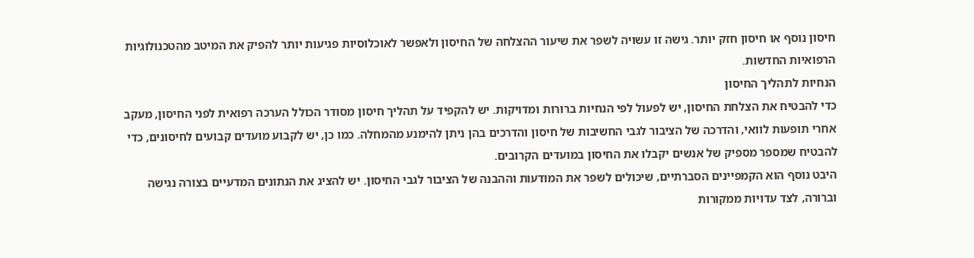חיסון נוסף או חיסון חזק יותר. גישה זו עשויה לשפר את שיעור ההצלחה של החיסון ולאפשר לאוכלוסיות פגיעות יותר להפיק את המיטב מהטכנולוגיות הרפואיות החדשות.
הנחיות לתהליך החיסון
כדי להבטיח את הצלחת החיסון, יש לפעול לפי הנחיות ברורות ומדויקות. יש להקפיד על תהליך חיסון מסודר הכולל הערכה רפואית לפני החיסון, מעקב אחרי תופעות לוואי, והדרכה של הציבור לגבי החשיבות של חיסון והדרכים בהן ניתן להימנע מהמחלה. כמו כן, יש לקבוע מועדים קבועים לחיסונים, כדי להבטיח שמספר מספיק של אנשים יקבלו את החיסון במועדים הקרובים.
היבט נוסף הוא הקמפיינים הסברתיים, שיכולים לשפר את המודעות וההבנה של הציבור לגבי החיסון. יש להציג את הנתונים המדעיים בצורה נגישה וברורה, לצד עדויות ממקורות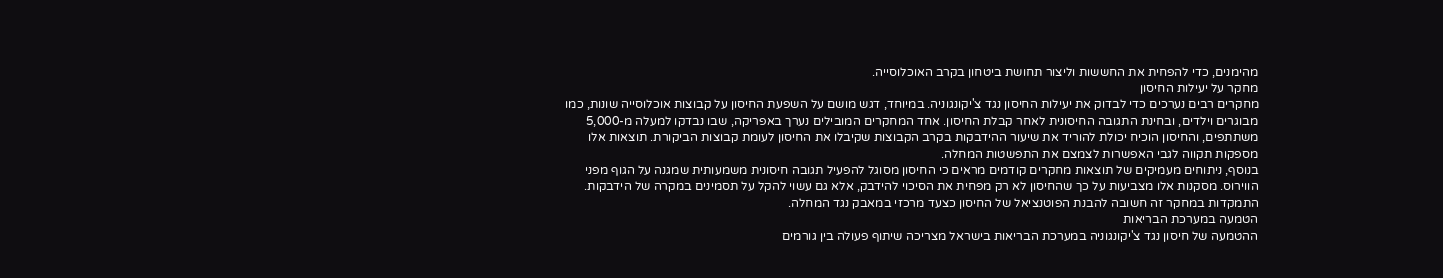מהימנים, כדי להפחית את החששות וליצור תחושת ביטחון בקרב האוכלוסייה.
מחקר על יעילות החיסון
מחקרים רבים נערכים כדי לבדוק את יעילות החיסון נגד צ'יקונגוניה. במיוחד, דגש מושם על השפעת החיסון על קבוצות אוכלוסייה שונות, כמו מבוגרים וילדים, ובחינת התגובה החיסונית לאחר קבלת החיסון. אחד המחקרים המובילים נערך באפריקה, שבו נבדקו למעלה מ-5,000 משתתפים, והחיסון הוכיח יכולת להוריד את שיעור ההידבקות בקרב הקבוצות שקיבלו את החיסון לעומת קבוצות הביקורת. תוצאות אלו מספקות תקווה לגבי האפשרות לצמצם את התפשטות המחלה.
בנוסף, ניתוחים מעמיקים של תוצאות מחקרים קודמים מראים כי החיסון מסוגל להפעיל תגובה חיסונית משמעותית שמגנה על הגוף מפני הווירוס. מסקנות אלו מצביעות על כך שהחיסון לא רק מפחית את הסיכוי להידבק, אלא גם עשוי להקל על תסמינים במקרה של הידבקות. התמקדות במחקר זה חשובה להבנת הפוטנציאל של החיסון כצעד מרכזי במאבק נגד המחלה.
הטמעה במערכת הבריאות
ההטמעה של חיסון נגד צ'יקונגוניה במערכת הבריאות בישראל מצריכה שיתוף פעולה בין גורמים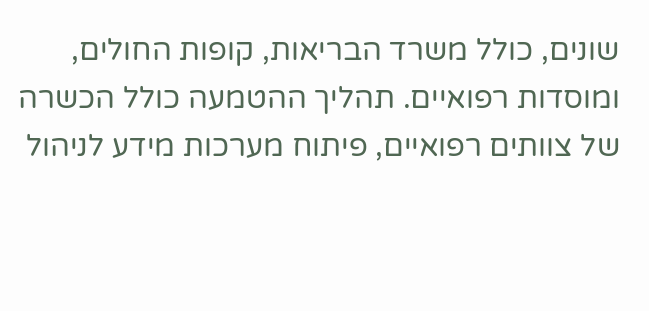שונים, כולל משרד הבריאות, קופות החולים, ומוסדות רפואיים. תהליך ההטמעה כולל הכשרה של צוותים רפואיים, פיתוח מערכות מידע לניהול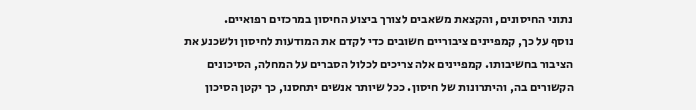נתוני החיסונים, והקצאת משאבים לצורך ביצוע החיסון במרכזים רפואיים.
נוסף על כך, קמפיינים ציבוריים חשובים כדי לקדם את המודעות לחיסון ולשכנע את הציבור בחשיבותו. קמפיינים אלה צריכים לכלול הסברים על המחלה, הסיכונים הקשורים בה, והיתרונות של חיסון. ככל שיותר אנשים יתחסנו, כך יקטן הסיכון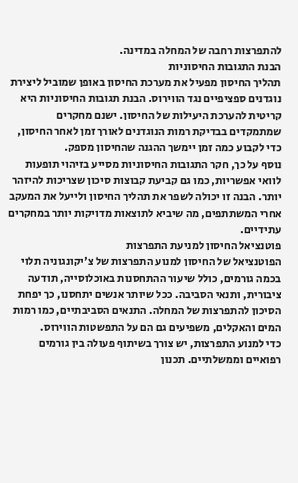להתפרצות רחבה של המחלה במדינה.
הבנת התגובות החיסוניות
תהליך החיסון מפעיל את מערכת החיסון באופן שמוביל ליצירת נוגדנים ספציפיים נגד הווירוס. הבנת תגובות החיסוניות היא קריטית להערכת היעילות של החיסון. ישנם מחקרים שמתמקדים בבדיקת רמות הנוגדנים לאורך זמן לאחר החיסון, כדי לקבוע כמה זמן יימשך ההגנה שהחיסון מספק.
נוסף על כך, חקר התגובות החיסוניות מסייע בזיהוי תופעות לוואי אפשריות, כמו גם קביעת קבוצות סיכון שצריכות להיזהר יותר. הבנה זו יכולה לשפר את תהליך החיסון ולייעל את המעקב אחרי המשתתפים, מה שיביא לתוצאות מדויקות יותר במחקרים עתידיים.
פוטנציאל החיסון למניעת התפרצות
הפוטנציאל של החיסון למנוע התפרצות של צ'יקונגוניה תלוי בכמה גורמים, כולל שיעור ההתחסנות באוכלוסייה, תודעה ציבורית, ותנאי הסביבה. ככל שיותר אנשים יתחסנו, כך יפחת הסיכון להתפרצות של המחלה. התנאים הסביבתיים, כמו רמות המים והאקלים, משפיעים גם הם על התפשטות הווירוס.
כדי למנוע התפרצות, יש צורך בשיתוף פעולה בין גורמים רפואיים וממשלתיים. תכנון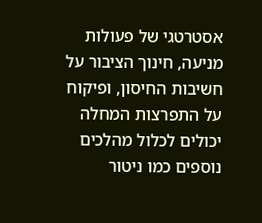אסטרטגי של פעולות מניעה, חינוך הציבור על חשיבות החיסון, ופיקוח על התפרצות המחלה יכולים לכלול מהלכים נוספים כמו ניטור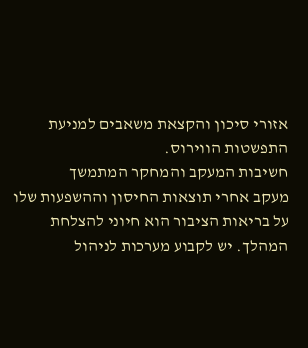אזורי סיכון והקצאת משאבים למניעת התפשטות הווירוס.
חשיבות המעקב והמחקר המתמשך
מעקב אחרי תוצאות החיסון וההשפעות שלו על בריאות הציבור הוא חיוני להצלחת המהלך. יש לקבוע מערכות לניהול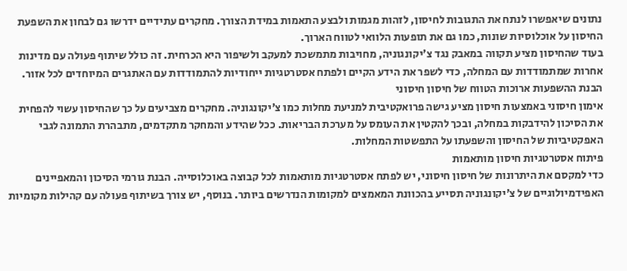נתונים שיאפשרו לנתח את התגובות לחיסון, לזהות מגמות ולבצע התאמות במידת הצורך. מחקרים עתידיים ידרשו גם לבחון את השפעת החיסון על אוכלוסיות שונות, כמו גם את תופעות הלוואי לטווח הארוך.
בעוד שהחיסון מציע תקווה במאבק נגד צ'יקונגוניה, מחויבות מתמשכת למעקב ולשיפור היא הכרחית. זה כולל שיתוף פעולה עם מדינות אחרות שמתמודדות עם המחלה, כדי לשפר את הידע הקיים ולפתח אסטרטגיות ייחודיות להתמודדות עם האתגרים המיוחדים לכל אזור.
הבנת ההשפעות ארוכות הטווח של חיסון חיסוני
אימון חיסוני באמצעות חיסון מציע גישה פרואקטיבית למניעת מחלות כמו צ'יקונגוניה. מחקרים מצביעים על כך שהחיסון עשוי להפחית את הסיכון להידבקות במחלה, ובכך להקטין את העומס על מערכת הבריאות. ככל שהידע והמחקר מתקדמים, מתבהרת התמונה לגבי האפקטיביות של החיסון והשפעתו על התפשטות המחלות.
פיתוח אסטרטגיות חיסון מותאמות
כדי למקסם את היתרונות של חיסון חיסוני, יש לפתח אסטרטגיות מותאמות לכל קבוצה באוכלוסייה. הבנת גורמי הסיכון והמאפיינים האפידמיולוגיים של צ'יקונגוניה תסייע בהכוונת המאמצים למקומות הנדרשים ביותר. בנוסף, יש צורך בשיתוף פעולה עם קהילות מקומיות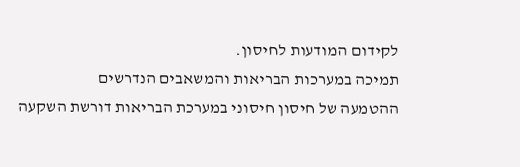לקידום המודעות לחיסון.
תמיכה במערכות הבריאות והמשאבים הנדרשים
ההטמעה של חיסון חיסוני במערכת הבריאות דורשת השקעה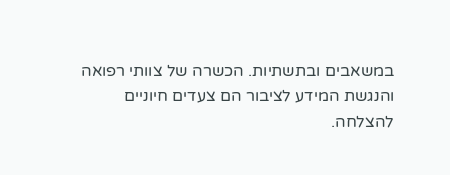במשאבים ובתשתיות. הכשרה של צוותי רפואה והנגשת המידע לציבור הם צעדים חיוניים להצלחה.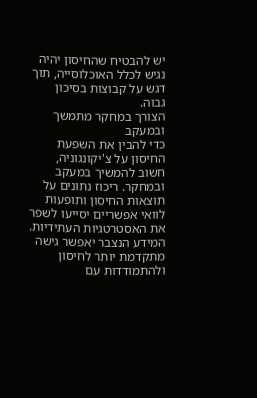יש להבטיח שהחיסון יהיה נגיש לכלל האוכלוסייה, תוך דגש על קבוצות בסיכון גבוה.
הצורך במחקר מתמשך ובמעקב
כדי להבין את השפעת החיסון על צ'יקונגוניה, חשוב להמשיך במעקב ובמחקר. ריכוז נתונים על תוצאות החיסון ותופעות לוואי אפשריים יסייעו לשפר את האסטרטגיות העתידיות. המידע הנצבר יאפשר גישה מתקדמת יותר לחיסון ולהתמודדות עם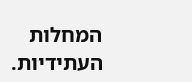המחלות העתידיות.